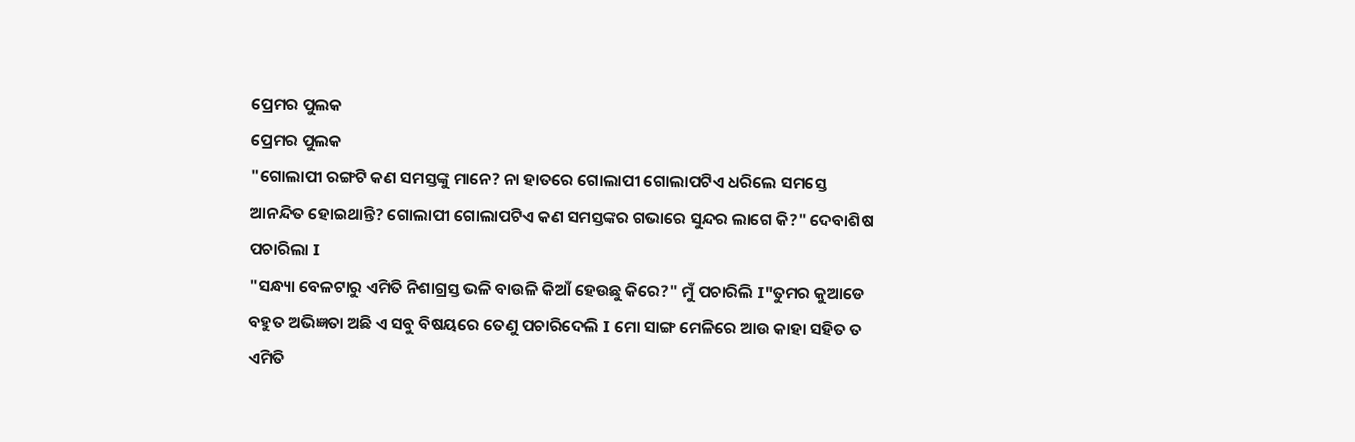ପ୍ରେମର ପୁଲକ
ପ୍ରେମର ପୁଲକ
"ଗୋଲାପୀ ରଙ୍ଗଟି କଣ ସମସ୍ତଙ୍କୁ ମାନେ? ନା ହାତରେ ଗୋଲାପୀ ଗୋଲାପଟିଏ ଧରିଲେ ସମସ୍ତେ ଆନନ୍ଦିତ ହୋଇଥାନ୍ତି? ଗୋଲାପୀ ଗୋଲାପଟିଏ କଣ ସମସ୍ତଙ୍କର ଗଭାରେ ସୁନ୍ଦର ଲାଗେ କି?" ଦେବାଶିଷ ପଚାରିଲା I
"ସନ୍ଧ୍ୟା ବେଳଟାରୁ ଏମିତି ନିଶାଗ୍ରସ୍ତ ଭଳି ବାଉଳି କିଆଁ ହେଉଛୁ କିରେ?" ମୁଁ ପଚାରିଲି I"ତୁମର କୁଆଡେ ବହୁତ ଅଭିଜ୍ଞତା ଅଛି ଏ ସବୁ ବିଷୟରେ ତେଣୁ ପଚାରିଦେଲି I ମୋ ସାଙ୍ଗ ମେଳିରେ ଆଉ କାହା ସହିତ ତ ଏମିତି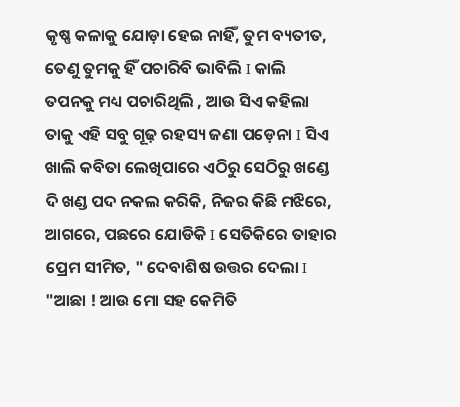କୃଷ୍ଣ କଳାକୁ ଯୋଡ଼ା ହେଇ ନାହିଁ, ତୁମ ବ୍ୟତୀତ, ତେଣୁ ତୁମକୁ ହିଁ ପଚାରିବି ଭାବିଲି I କାଲି ତପନକୁ ମଧ୍ୟ ପଚାରିଥିଲି , ଆଉ ସିଏ କହିଲା ତାକୁ ଏହି ସବୁ ଗୂଢ଼ ରହସ୍ୟ ଜଣା ପଡ଼େନା I ସିଏ ଖାଲି କବିତା ଲେଖିପାରେ ଏଠିରୁ ସେଠିରୁ ଖଣ୍ଡେ ଦି ଖଣ୍ଡ ପଦ ନକଲ କରିକି, ନିଜର କିଛି ମଝିରେ, ଆଗରେ, ପଛରେ ଯୋଡିକି I ସେତିକିରେ ତାହାର ପ୍ରେମ ସୀମିତ, " ଦେବାଶିଷ ଉତ୍ତର ଦେଲା I "ଆଛା ! ଆଉ ମୋ ସହ କେମିତି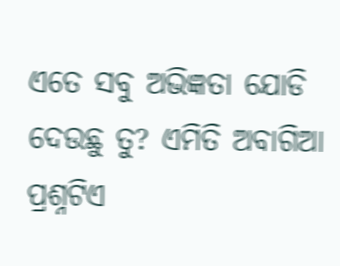ଏତେ ସବୁ ଅଭିଜ୍ଞତା ଯୋଡି ଦେଉଛୁ ତୁ? ଏମିତି ଅବାଗିଆ ପ୍ରଶ୍ନଟିଏ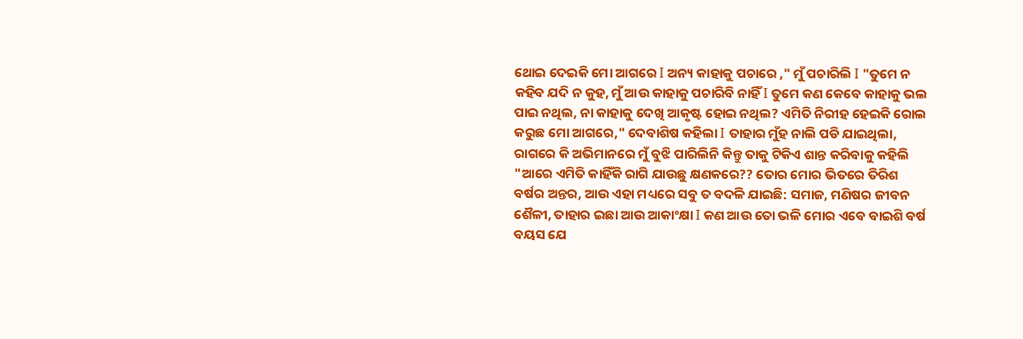ଥୋଇ ଦେଇକି ମୋ ଆଗରେ I ଅନ୍ୟ କାହାକୁ ପଚାରେ ," ମୁଁ ପଚାରିଲି I "ତୁମେ ନ କହିବ ଯଦି ନ କୁହ, ମୁଁ ଆଉ କାହାକୁ ପଚାରିବି ନାହିଁ I ତୁମେ କଣ କେବେ କାହାକୁ ଭଲ ପାଇ ନଥିଲ, ନା କାହାକୁ ଦେଖି ଆକୃଷ୍ଟ ହୋଇ ନଥିଲ? ଏମିତି ନିରୀହ ହେଇକି ରୋଲ କରୁଛ ମୋ ଆଗରେ," ଦେବାଶିଷ କହିଲା I ତାହାର ମୁଁହ ନାଲି ପଡି ଯାଇଥିଲା, ରାଗରେ କି ଅଭିମାନରେ ମୁଁ ବୁଝି ପାରିଲିନି କିନ୍ତୁ ତାକୁ ଟିକିଏ ଶାନ୍ତ କରିବାକୁ କହିଲି "ଆରେ ଏମିତି କାହିଁକି ରାଗି ଯାଉଛୁ କ୍ଷଣକରେ?? ତୋର ମୋର ଭିତରେ ତିରିଶ ବର୍ଷର ଅନ୍ତର, ଆଉ ଏହା ମଧ୍ୟରେ ସବୁ ତ ବଦଳି ଯାଇଛି: ସମାଜ, ମଣିଷର ଜୀବନ ଶୈଳୀ, ତାହାର ଇଛା ଆଉ ଆକାଂକ୍ଷା I କଣ ଆଉ ତୋ ଭଳି ମୋର ଏବେ ବାଇଶି ବର୍ଷ ବୟସ ଯେ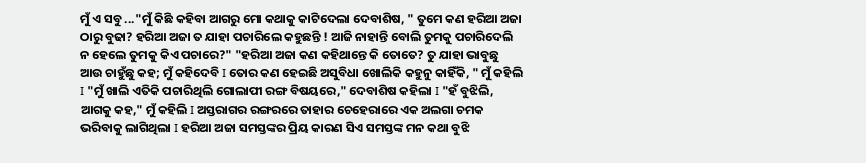ମୁଁ ଏ ସବୁ ..."ମୁଁ କିଛି କହିବା ଆଗରୁ ମୋ କଥାକୁ କାଟିଦେଲା ଦେବାଶିଷ, " ତୁମେ କଣ ହରିଆ ଅଜା ଠାରୁ ବୁଢା? ହରିଆ ଅଜା ତ ଯାହା ପଚାରିଲେ କହୁଛନ୍ତି ! ଆଜି ନାହାନ୍ତି ବୋଲି ତୁମକୁ ପଚାରିଦେଲି ନ ହେଲେ ତୁମକୁ କିଏ ପଚାରେ?" "ହରିଆ ଅଜା କଣ କହିଥାନ୍ତେ କି ତୋତେ? ତୁ ଯାହା ଭାବୁଛୁ ଆଉ ଚାହୁଁଛୁ କହ; ମୁଁ କହିଦେବି I ତୋର କଣ ହେଇଛି ଅସୁବିଧା ଖୋଲିକି କହୁନୁ କାହିଁକି, " ମୁଁ କହିଲି I "ମୁଁ ଖାଲି ଏତିକି ପଚାରିଥିଲି ଗୋଲାପୀ ରଙ୍ଗ ବିଷୟରେ," ଦେବାଶିଷ କହିଲା I "ହଁ ବୁଝିଲି, ଆଗକୁ କହ," ମୁଁ କହିଲି I ଅସ୍ତରାଗର ରଙ୍ଗରରେ ତାହାର ଚେହେରାରେ ଏକ ଅଲଗା ଚମକ ଭରିବାକୁ ଲାଗିଥିଲା I ହରିଆ ଅଜା ସମସ୍ତଙ୍କର ପ୍ରିୟ କାରଣ ସିଏ ସମସ୍ତଙ୍କ ମନ କଥା ବୁଝି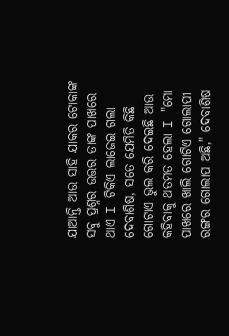ଯାଆନ୍ତି ଆଉ ସାହି ଯାକର ଟୋକାଙ୍କ ସବୁ ପ୍ରଶ୍ନର ଉତ୍ତର ତାଙ୍କ ପାଖରେ ଥାଏ I ଟିକିଏ ଲାଜେଇ ଗଲା ଦେବାଶିଷ, ସତେ ଯେମିତି କିଛି ଗୋଟାଏ ଭୁଲ କରି ଦେଇଛି ଆଉ କହିବାକୁ ଥତମତ ହେଲା I "ମୋ ପାଖରେ ଖାଲି ଗୋଟିଏ ଗୋଲାପୀ ରଙ୍ଗର ଗୋଲାପ ଅଛି," ଦେବାଶିଷ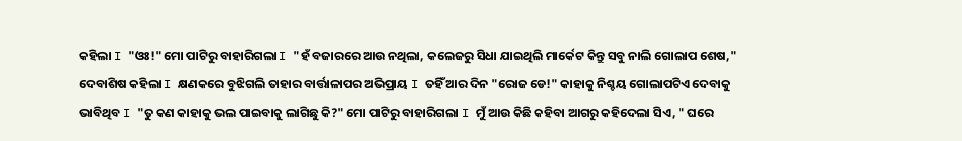କହିଲା I "ଓଃ!" ମୋ ପାଟିରୁ ବାହାରିଗଲା I "ହଁ ବଜାରରେ ଆଉ ନଥିଲା, କଲେଜରୁ ସିଧା ଯାଇଥିଲି ମାର୍କେଟ କିନ୍ତୁ ସବୁ ନାଲି ଗୋଲାପ ଶେଷ," ଦେବାଶିଷ କହିଲା I କ୍ଷଣକରେ ବୁଝିଗଲି ତାହାର ବାର୍ତ୍ତାଳାପର ଅଭିପ୍ରାୟ I ତହିଁ ଆର ଦିନ "ରୋଜ ଡେ!" କାହାକୁ ନିଶ୍ଚୟ ଗୋଲାପଟିଏ ଦେବାକୁ ଭାବିଥିବ I "ତୁ କଣ କାହାକୁ ଭଲ ପାଇବାକୁ ଲାଗିଛୁ କି?" ମୋ ପାଟିରୁ ବାହାରିଗଲା I ମୁଁ ଆଉ କିଛି କହିବା ଆଗରୁ କହିଦେଲା ସିଏ, " ଘରେ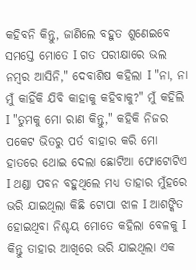କହିବନି କିନ୍ତୁ, ଜାଣିଲେ ବହୁତ ଶୁଣେଇବେ ସମସ୍ତେ ମୋତେ I ଗତ ପରୀକ୍ଷାରେ ଭଲ ନମ୍ବର ଆସିନି," ଦେବାଶିଷ କହିଲା I "ନା, ନା ମୁଁ କାହିଁକି ଯିବି କାହାକୁ କହିବାକୁ?" ମୁଁ କହିଲି I "ତୁମକୁ ମୋ ରାଣ କିନ୍ତୁ," କହିକି ନିଜର ପକେଟ ଭିତରୁ ପର୍ତ ବାହାର କରି ମୋ ହାତରେ ଥୋଇ ଦେଲା ଛୋଟିଆ ଫୋଟୋଟିଏ I ଥଣ୍ଡା ପବନ ବହୁଥିଲେ ମଧ୍ୟ ତାହାର ମୁଁହରେ ଭରି ଯାଇଥିଲା କିଛି ଟୋପା ଝାଳ I ଆଶଙ୍କିତ ହୋଇଥିବା ନିଶ୍ଚୟ ମୋତେ କହିଲା ବେଳକୁ I କିନ୍ତୁ ତାହାର ଆଖିରେ ଭରି ଯାଇଥିଲା ଏକ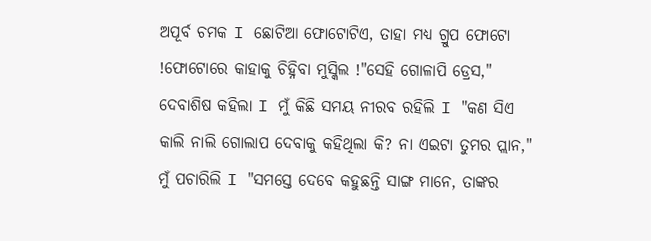ଅପୂର୍ବ ଚମକ I ଛୋଟିଆ ଫୋଟୋଟିଏ, ତାହା ମଧ୍ୟ ଗ୍ରୁପ ଫୋଟୋ !ଫୋଟୋରେ କାହାକୁ ଚିହ୍ନିବା ମୁସ୍କିଲ !"ସେହି ଗୋଳାପି ଡ୍ରେସ," ଦେବାଶିଷ କହିଲା I ମୁଁ କିଛି ସମୟ ନୀରବ ରହିଲି I "କଣ ସିଏ କାଲି ନାଲି ଗୋଲାପ ଦେବାକୁ କହିଥିଲା କି? ନା ଏଇଟା ତୁମର ପ୍ଲାନ," ମୁଁ ପଚାରିଲି I "ସମସ୍ତେ ଦେବେ କହୁଛନ୍ତି ସାଙ୍ଗ ମାନେ, ତାଙ୍କର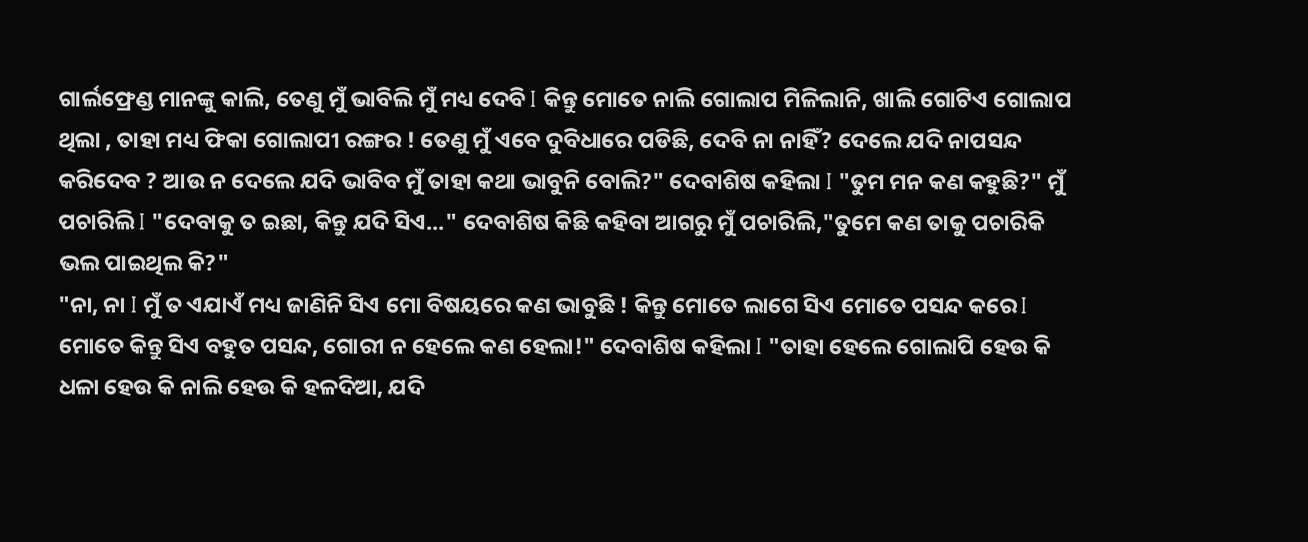ଗାର୍ଲଫ୍ରେଣ୍ଡ ମାନଙ୍କୁ କାଲି, ତେଣୁ ମୁଁ ଭାବିଲି ମୁଁ ମଧ୍ୟ ଦେବି I କିନ୍ତୁ ମୋତେ ନାଲି ଗୋଲାପ ମିଳିଲାନି, ଖାଲି ଗୋଟିଏ ଗୋଲାପ ଥିଲା , ତାହା ମଧ୍ୟ ଫିକା ଗୋଲାପୀ ରଙ୍ଗର ! ତେଣୁ ମୁଁ ଏବେ ଦୁବିଧାରେ ପଡିଛି, ଦେବି ନା ନାହିଁ? ଦେଲେ ଯଦି ନାପସନ୍ଦ କରିଦେବ ? ଆଉ ନ ଦେଲେ ଯଦି ଭାବିବ ମୁଁ ତାହା କଥା ଭାବୁନି ବୋଲି?" ଦେବାଶିଷ କହିଲା I "ତୁମ ମନ କଣ କହୁଛି?" ମୁଁ ପଚାରିଲି I "ଦେବାକୁ ତ ଇଛା, କିନ୍ତୁ ଯଦି ସିଏ..." ଦେବାଶିଷ କିଛି କହିବା ଆଗରୁ ମୁଁ ପଚାରିଲି,"ତୁମେ କଣ ତାକୁ ପଚାରିକି ଭଲ ପାଇଥିଲ କି?"
"ନା, ନା I ମୁଁ ତ ଏଯାଏଁ ମଧ୍ୟ ଜାଣିନି ସିଏ ମୋ ବିଷୟରେ କଣ ଭାବୁଛି ! କିନ୍ତୁ ମୋତେ ଲାଗେ ସିଏ ମୋତେ ପସନ୍ଦ କରେ I ମୋତେ କିନ୍ତୁ ସିଏ ବହୁତ ପସନ୍ଦ, ଗୋରୀ ନ ହେଲେ କଣ ହେଲା!" ଦେବାଶିଷ କହିଲା I "ତାହା ହେଲେ ଗୋଲାପି ହେଉ କି ଧଳା ହେଉ କି ନାଲି ହେଉ କି ହଳଦିଆ, ଯଦି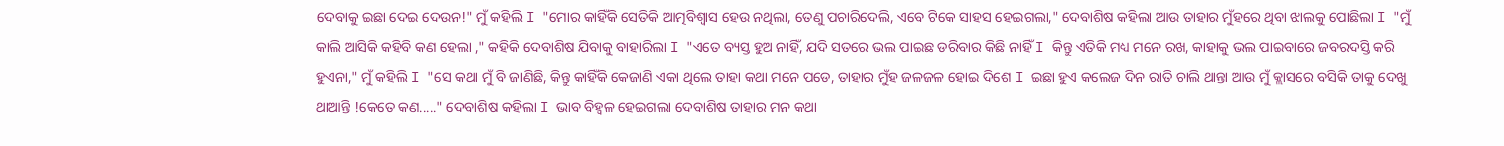ଦେବାକୁ ଇଛା ଦେଇ ଦେଉନ!" ମୁଁ କହିଲି I "ମୋର କାହିଁକି ସେତିକି ଆତ୍ମବିଶ୍ୱାସ ହେଉ ନଥିଲା, ତେଣୁ ପଚାରିଦେଲି, ଏବେ ଟିକେ ସାହସ ହେଇଗଲା," ଦେବାଶିଷ କହିଲା ଆଉ ତାହାର ମୁଁହରେ ଥିବା ଝାଲକୁ ପୋଛିଲା I "ମୁଁ କାଲି ଆସିକି କହିବି କଣ ହେଲା ," କହିକି ଦେବାଶିଷ ଯିବାକୁ ବାହାରିଲା I "ଏତେ ବ୍ୟସ୍ତ ହୁଅ ନାହିଁ, ଯଦି ସତରେ ଭଲ ପାଇଛ ଡରିବାର କିଛି ନାହିଁ I କିନ୍ତୁ ଏତିକି ମଧ୍ୟ ମନେ ରଖ, କାହାକୁ ଭଲ ପାଇବାରେ ଜବରଦସ୍ତି କରି ହୁଏନା," ମୁଁ କହିଲି I "ସେ କଥା ମୁଁ ବି ଜାଣିଛି, କିନ୍ତୁ କାହିଁକି କେଜାଣି ଏକା ଥିଲେ ତାହା କଥା ମନେ ପଡେ, ତାହାର ମୁଁହ ଜଳଜଳ ହୋଇ ଦିଶେ I ଇଛା ହୁଏ କଲେଜ ଦିନ ରାତି ଚାଲି ଥାନ୍ତା ଆଉ ମୁଁ କ୍ଲାସରେ ବସିକି ତାକୁ ଦେଖୁ ଥାଆନ୍ତି !କେତେ କଣ....." ଦେବାଶିଷ କହିଲା I ଭାବ ବିହ୍ଵଳ ହେଇଗଲା ଦେବାଶିଷ ତାହାର ମନ କଥା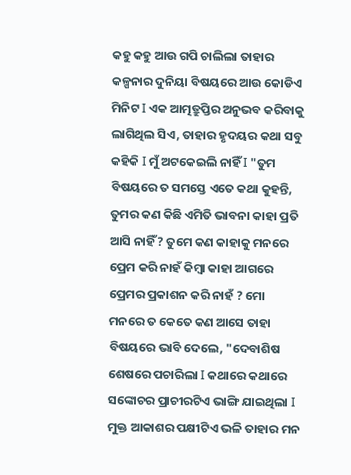କହୁ କହୁ ଆଉ ଗପି ଚାଲିଲା ତାହାର କଳ୍ପନାର ଦୁନିୟା ବିଷୟରେ ଆଉ କୋଡିଏ ମିନିଟ I ଏକ ଆତ୍ମତ୍ରୁପ୍ତିର ଅନୁଭବ କରିବାକୁ ଲାଗିଥିଲ ସିଏ, ତାହାର ହୃଦୟର କଥା ସବୁ କହିକି I ମୁଁ ଅଟକେଇଲି ନାହିଁ I "ତୁମ ବିଷୟରେ ତ ସମସ୍ତେ ଏତେ କଥା କୁହନ୍ତି, ତୁମର କଣ କିଛି ଏମିତି ଭାବନା କାହା ପ୍ରତି ଆସି ନାହିଁ? ତୁମେ କଣ କାହାକୁ ମନରେ ପ୍ରେମ କରି ନାହଁ କିମ୍ବା କାହା ଆଗରେ ପ୍ରେମର ପ୍ରକାଶନ କରି ନାହଁ ? ମୋ ମନରେ ତ କେତେ କଣ ଆସେ ତାହା ବିଷୟରେ ଭାବି ଦେଲେ, "ଦେବାଶିଷ ଶେଷରେ ପଚାରିଲା I କଥାରେ କଥାରେ ସଙ୍କୋଚର ପ୍ରାଚୀରଟିଏ ଭାଙ୍ଗି ଯାଇଥିଲା I ମୁକ୍ତ ଆକାଶର ପକ୍ଷୀଟିଏ ଭଳି ତାହାର ମନ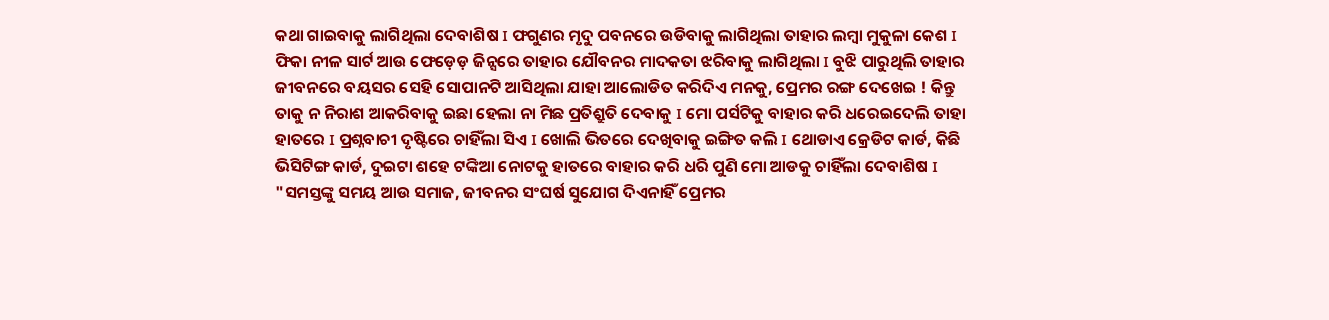କଥା ଗାଇବାକୁ ଲାଗିଥିଲା ଦେବାଶିଷ I ଫଗୁଣର ମୃଦୁ ପବନରେ ଉଡିବାକୁ ଲାଗିଥିଲା ତାହାର ଲମ୍ବା ମୁକୁଳା କେଶ I ଫିକା ନୀଳ ସାର୍ଟ ଆଉ ଫେଡ଼େଡ଼ ଜିନ୍ସରେ ତାହାର ଯୌବନର ମାଦକତା ଝରିବାକୁ ଲାଗିଥିଲା I ବୁଝି ପାରୁଥିଲି ତାହାର ଜୀବନରେ ବୟସର ସେହି ସୋପାନଟି ଆସିଥିଲା ଯାହା ଆଲୋଡିତ କରିଦିଏ ମନକୁ, ପ୍ରେମର ରଙ୍ଗ ଦେଖେଇ ! କିନ୍ତୁ ତାକୁ ନ ନିରାଶ ଆକରିବାକୁ ଇଛା ହେଲା ନା ମିଛ ପ୍ରତିଶ୍ରୁତି ଦେବାକୁ I ମୋ ପର୍ସଟିକୁ ବାହାର କରି ଧରେଇଦେଲି ତାହା ହାତରେ I ପ୍ରଶ୍ନବାଚୀ ଦୃଷ୍ଟିରେ ଚାହିଁଲା ସିଏ I ଖୋଲି ଭିତରେ ଦେଖିବାକୁ ଇଙ୍ଗିତ କଲି I ଥୋଡାଏ କ୍ରେଡିଟ କାର୍ଡ, କିଛି ଭିସିଟିଙ୍ଗ କାର୍ଡ, ଦୁଇଟା ଶହେ ଟଙ୍କିଆ ନୋଟକୁ ହାତରେ ବାହାର କରି ଧରି ପୁଣି ମୋ ଆଡକୁ ଚାହିଁଲା ଦେବାଶିଷ I "ସମସ୍ତଙ୍କୁ ସମୟ ଆଉ ସମାଜ, ଜୀବନର ସଂଘର୍ଷ ସୁଯୋଗ ଦିଏନାହିଁ ପ୍ରେମର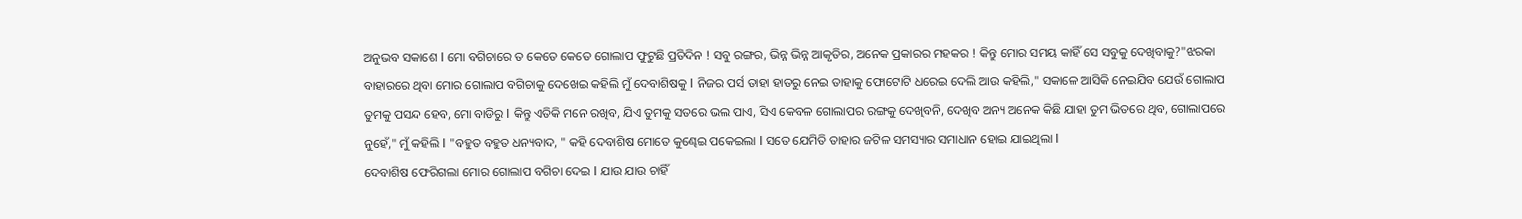ଅନୁଭବ ସକାଶେ I ମୋ ବଗିଚାରେ ତ କେତେ କେତେ ଗୋଲାପ ଫୁଟୁଛି ପ୍ରତିଦିନ ! ସବୁ ରଙ୍ଗର, ଭିନ୍ନ ଭିନ୍ନ ଆକୃତିର, ଅନେକ ପ୍ରକାରର ମହକର ! କିନ୍ତୁ ମୋର ସମୟ କାହିଁ ସେ ସବୁକୁ ଦେଖିବାକୁ?"ଝରକା ବାହାରରେ ଥିବା ମୋର ଗୋଲାପ ବଗିଚାକୁ ଦେଖେଇ କହିଲି ମୁଁ ଦେବାଶିଷକୁ I ନିଜର ପର୍ସ ତାହା ହାତରୁ ନେଇ ତାହାକୁ ଫୋଟୋଟି ଧରେଇ ଦେଲି ଆଉ କହିଲି," ସକାଳେ ଆସିକି ନେଇଯିବ ଯେଉଁ ଗୋଲାପ ତୁମକୁ ପସନ୍ଦ ହେବ, ମୋ ବାଡିରୁ I କିନ୍ତୁ ଏତିକି ମନେ ରଖିବ, ଯିଏ ତୁମକୁ ସତରେ ଭଲ ପାଏ, ସିଏ କେବଳ ଗୋଲାପର ରଙ୍ଗକୁ ଦେଖିବନି, ଦେଖିବ ଅନ୍ୟ ଅନେକ କିଛି ଯାହା ତୁମ ଭିତରେ ଥିବ, ଗୋଲାପରେ ନୁହେଁ," ମୁଁ କହିଲି I "ବହୁତ ବହୁତ ଧନ୍ୟବାଦ, " କହି ଦେବାଶିଷ ମୋତେ କୁଣ୍ଢେଇ ପକେଇଲା I ସତେ ଯେମିତି ତାହାର ଜଟିଳ ସମସ୍ୟାର ସମାଧାନ ହୋଇ ଯାଇଥିଲା I
ଦେବାଶିଷ ଫେରିଗଲା ମୋର ଗୋଲାପ ବଗିଚା ଦେଇ I ଯାଉ ଯାଉ ଚାହିଁ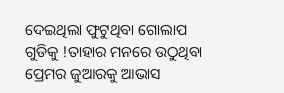ଦେଇଥିଲା ଫୁଟୁଥିବା ଗୋଲାପ ଗୁଡିକୁ !ତାହାର ମନରେ ଉଠୁଥିବା ପ୍ରେମର ଜୁଆରକୁ ଆଭାସ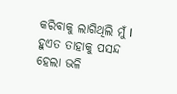କରିବାକୁ ଲାଗିଥିଲି ମୁଁ I ହୁଏତ ତାହାକୁ ପସନ୍ଦ ହେଲା ଭଳି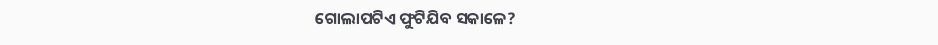ଗୋଲାପଟିଏ ଫୁଟିଯିବ ସକାଳେ?